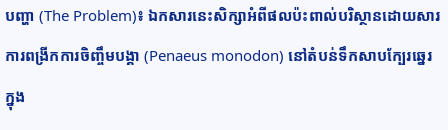បញ្ហា (The Problem)៖ ឯកសារនេះសិក្សាអំពីផលប៉ះពាល់បរិស្ថានដោយសារការពង្រីកការចិញ្ចឹមបង្គា (Penaeus monodon) នៅតំបន់ទឹកសាបក្បែរឆ្នេរ ក្នុង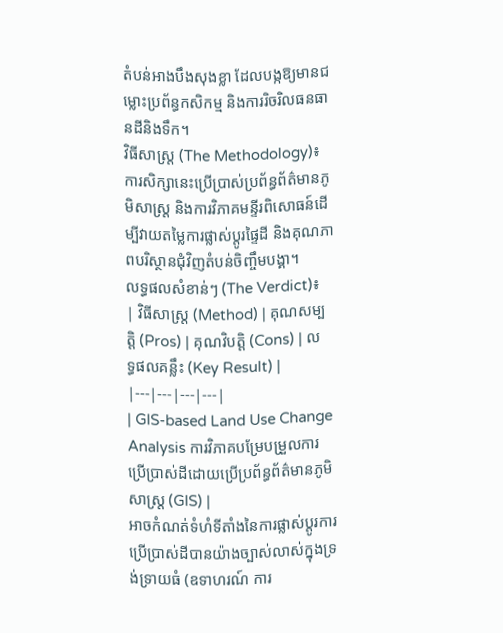តំបន់អាងបឹងសុងខ្លា ដែលបង្កឱ្យមានជម្លោះប្រព័ន្ធកសិកម្ម និងការរិចរិលធនធានដីនិងទឹក។
វិធីសាស្ត្រ (The Methodology)៖ ការសិក្សានេះប្រើប្រាស់ប្រព័ន្ធព័ត៌មានភូមិសាស្ត្រ និងការវិភាគមន្ទីរពិសោធន៍ដើម្បីវាយតម្លៃការផ្លាស់ប្តូរផ្ទៃដី និងគុណភាពបរិស្ថានជុំវិញតំបន់ចិញ្ចឹមបង្គា។
លទ្ធផលសំខាន់ៗ (The Verdict)៖
| វិធីសាស្ត្រ (Method) | គុណសម្បត្តិ (Pros) | គុណវិបត្តិ (Cons) | លទ្ធផលគន្លឹះ (Key Result) |
|---|---|---|---|
| GIS-based Land Use Change Analysis ការវិភាគបម្រែបម្រួលការប្រើប្រាស់ដីដោយប្រើប្រព័ន្ធព័ត៌មានភូមិសាស្ត្រ (GIS) |
អាចកំណត់ទំហំទីតាំងនៃការផ្លាស់ប្តូរការប្រើប្រាស់ដីបានយ៉ាងច្បាស់លាស់ក្នុងទ្រង់ទ្រាយធំ (ឧទាហរណ៍ ការ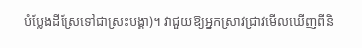បំប្លែងដីស្រែទៅជាស្រះបង្គា)។ វាជួយឱ្យអ្នកស្រាវជ្រាវមើលឃើញពីនិ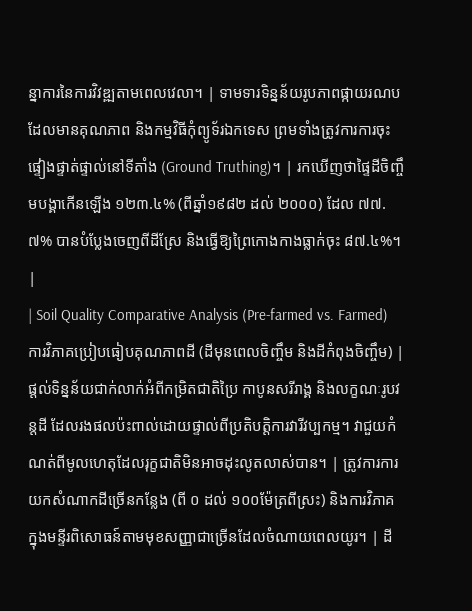ន្នាការនៃការវិវឌ្ឍតាមពេលវេលា។ | ទាមទារទិន្នន័យរូបភាពផ្កាយរណបដែលមានគុណភាព និងកម្មវិធីកុំព្យូទ័រឯកទេស ព្រមទាំងត្រូវការការចុះផ្ទៀងផ្ទាត់ផ្ទាល់នៅទីតាំង (Ground Truthing)។ | រកឃើញថាផ្ទៃដីចិញ្ចឹមបង្គាកើនឡើង ១២៣.៤% (ពីឆ្នាំ១៩៨២ ដល់ ២០០០) ដែល ៧៧.៧% បានបំប្លែងចេញពីដីស្រែ និងធ្វើឱ្យព្រៃកោងកាងធ្លាក់ចុះ ៨៧.៤%។ |
| Soil Quality Comparative Analysis (Pre-farmed vs. Farmed) ការវិភាគប្រៀបធៀបគុណភាពដី (ដីមុនពេលចិញ្ចឹម និងដីកំពុងចិញ្ចឹម) |
ផ្តល់ទិន្នន័យជាក់លាក់អំពីកម្រិតជាតិប្រៃ កាបូនសរីរាង្គ និងលក្ខណៈរូបវន្តដី ដែលរងផលប៉ះពាល់ដោយផ្ទាល់ពីប្រតិបត្តិការវារីវប្បកម្ម។ វាជួយកំណត់ពីមូលហេតុដែលរុក្ខជាតិមិនអាចដុះលូតលាស់បាន។ | ត្រូវការការយកសំណាកដីច្រើនកន្លែង (ពី ០ ដល់ ១០០ម៉ែត្រពីស្រះ) និងការវិភាគក្នុងមន្ទីរពិសោធន៍តាមមុខសញ្ញាជាច្រើនដែលចំណាយពេលយូរ។ | ដី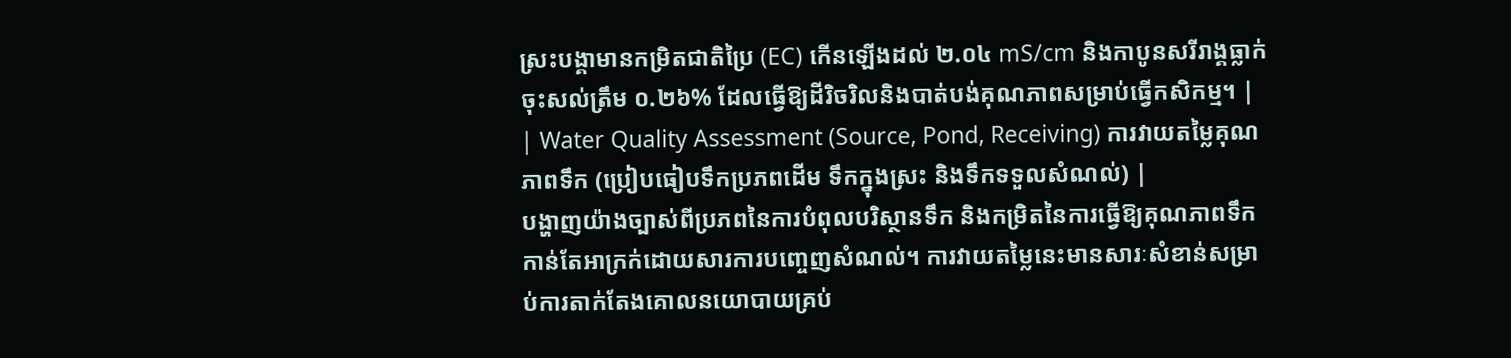ស្រះបង្គាមានកម្រិតជាតិប្រៃ (EC) កើនឡើងដល់ ២.០៤ mS/cm និងកាបូនសរីរាង្គធ្លាក់ចុះសល់ត្រឹម ០.២៦% ដែលធ្វើឱ្យដីរិចរិលនិងបាត់បង់គុណភាពសម្រាប់ធ្វើកសិកម្ម។ |
| Water Quality Assessment (Source, Pond, Receiving) ការវាយតម្លៃគុណភាពទឹក (ប្រៀបធៀបទឹកប្រភពដើម ទឹកក្នុងស្រះ និងទឹកទទួលសំណល់) |
បង្ហាញយ៉ាងច្បាស់ពីប្រភពនៃការបំពុលបរិស្ថានទឹក និងកម្រិតនៃការធ្វើឱ្យគុណភាពទឹកកាន់តែអាក្រក់ដោយសារការបញ្ចេញសំណល់។ ការវាយតម្លៃនេះមានសារៈសំខាន់សម្រាប់ការតាក់តែងគោលនយោបាយគ្រប់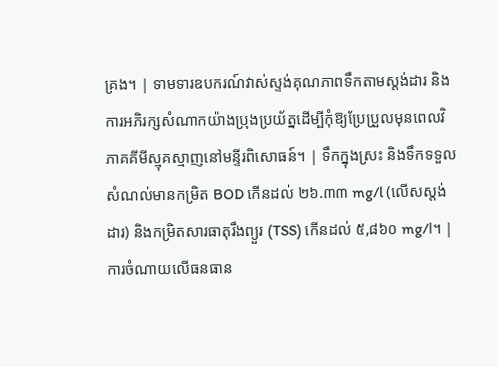គ្រង។ | ទាមទារឧបករណ៍វាស់ស្ទង់គុណភាពទឹកតាមស្តង់ដារ និងការអភិរក្សសំណាកយ៉ាងប្រុងប្រយ័ត្នដើម្បីកុំឱ្យប្រែប្រួលមុនពេលវិភាគគីមីស្មុគស្មាញនៅមន្ទីរពិសោធន៍។ | ទឹកក្នុងស្រះ និងទឹកទទួលសំណល់មានកម្រិត BOD កើនដល់ ២៦.៣៣ mg/l (លើសស្តង់ដារ) និងកម្រិតសារធាតុរឹងព្យួរ (TSS) កើនដល់ ៥,៨៦០ mg/l។ |
ការចំណាយលើធនធាន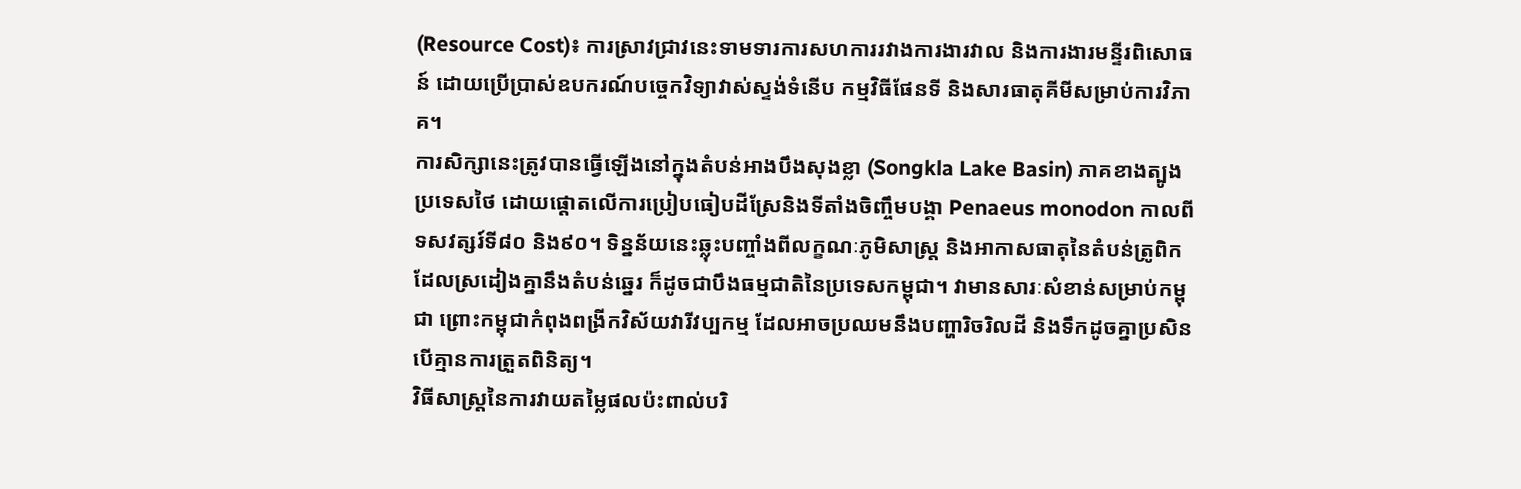(Resource Cost)៖ ការស្រាវជ្រាវនេះទាមទារការសហការរវាងការងារវាល និងការងារមន្ទីរពិសោធន៍ ដោយប្រើប្រាស់ឧបករណ៍បច្ចេកវិទ្យាវាស់ស្ទង់ទំនើប កម្មវិធីផែនទី និងសារធាតុគីមីសម្រាប់ការវិភាគ។
ការសិក្សានេះត្រូវបានធ្វើឡើងនៅក្នុងតំបន់អាងបឹងសុងខ្លា (Songkla Lake Basin) ភាគខាងត្បូងប្រទេសថៃ ដោយផ្តោតលើការប្រៀបធៀបដីស្រែនិងទីតាំងចិញ្ចឹមបង្គា Penaeus monodon កាលពីទសវត្សរ៍ទី៨០ និង៩០។ ទិន្នន័យនេះឆ្លុះបញ្ចាំងពីលក្ខណៈភូមិសាស្ត្រ និងអាកាសធាតុនៃតំបន់ត្រូពិកដែលស្រដៀងគ្នានឹងតំបន់ឆ្នេរ ក៏ដូចជាបឹងធម្មជាតិនៃប្រទេសកម្ពុជា។ វាមានសារៈសំខាន់សម្រាប់កម្ពុជា ព្រោះកម្ពុជាកំពុងពង្រីកវិស័យវារីវប្បកម្ម ដែលអាចប្រឈមនឹងបញ្ហារិចរិលដី និងទឹកដូចគ្នាប្រសិនបើគ្មានការត្រួតពិនិត្យ។
វិធីសាស្ត្រនៃការវាយតម្លៃផលប៉ះពាល់បរិ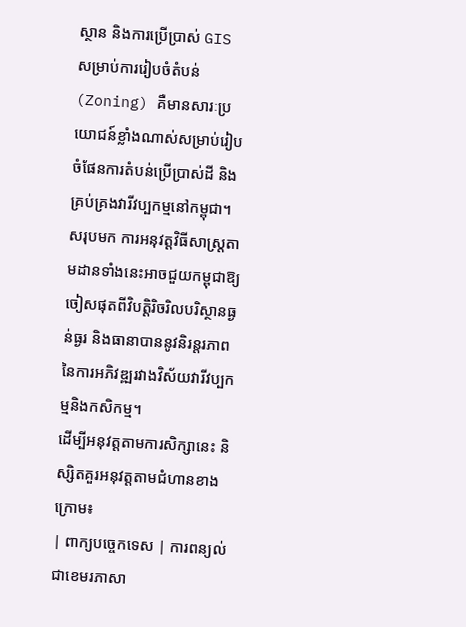ស្ថាន និងការប្រើប្រាស់ GIS សម្រាប់ការរៀបចំតំបន់ (Zoning) គឺមានសារៈប្រយោជន៍ខ្លាំងណាស់សម្រាប់រៀបចំផែនការតំបន់ប្រើប្រាស់ដី និងគ្រប់គ្រងវារីវប្បកម្មនៅកម្ពុជា។
សរុបមក ការអនុវត្តវិធីសាស្ត្រតាមដានទាំងនេះអាចជួយកម្ពុជាឱ្យចៀសផុតពីវិបត្តិរិចរិលបរិស្ថានធ្ងន់ធ្ងរ និងធានាបាននូវនិរន្តរភាពនៃការអភិវឌ្ឍរវាងវិស័យវារីវប្បកម្មនិងកសិកម្ម។
ដើម្បីអនុវត្តតាមការសិក្សានេះ និស្សិតគួរអនុវត្តតាមជំហានខាងក្រោម៖
| ពាក្យបច្ចេកទេស | ការពន្យល់ជាខេមរភាសា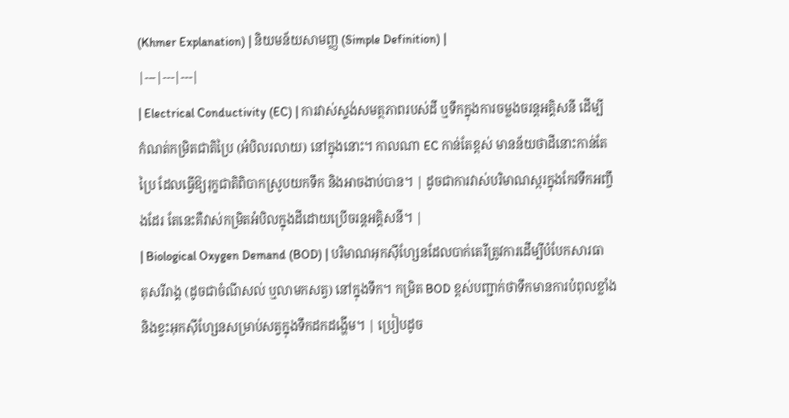(Khmer Explanation) | និយមន័យសាមញ្ញ (Simple Definition) |
|---|---|---|
| Electrical Conductivity (EC) | ការវាស់ស្ទង់សមត្ថភាពរបស់ដី ឬទឹកក្នុងការចម្លងចរន្តអគ្គិសនី ដើម្បីកំណត់កម្រិតជាតិប្រៃ (អំបិលរលាយ) នៅក្នុងនោះ។ កាលណា EC កាន់តែខ្ពស់ មានន័យថាដីនោះកាន់តែប្រៃ ដែលធ្វើឱ្យរុក្ខជាតិពិបាកស្រូបយកទឹក និងអាចងាប់បាន។ | ដូចជាការវាស់បរិមាណស្ករក្នុងកែវទឹកអញ្ចឹងដែរ តែនេះគឺវាស់កម្រិតអំបិលក្នុងដីដោយប្រើចរន្តអគ្គិសនី។ |
| Biological Oxygen Demand (BOD) | បរិមាណអុកស៊ីហ្សែនដែលបាក់តេរីត្រូវការដើម្បីបំបែកសារធាតុសរីរាង្គ (ដូចជាចំណីសល់ ឬលាមកសត្វ) នៅក្នុងទឹក។ កម្រិត BOD ខ្ពស់បញ្ជាក់ថាទឹកមានការបំពុលខ្លាំង និងខ្វះអុកស៊ីហ្សែនសម្រាប់សត្វក្នុងទឹកដកដង្ហើម។ | ប្រៀបដូច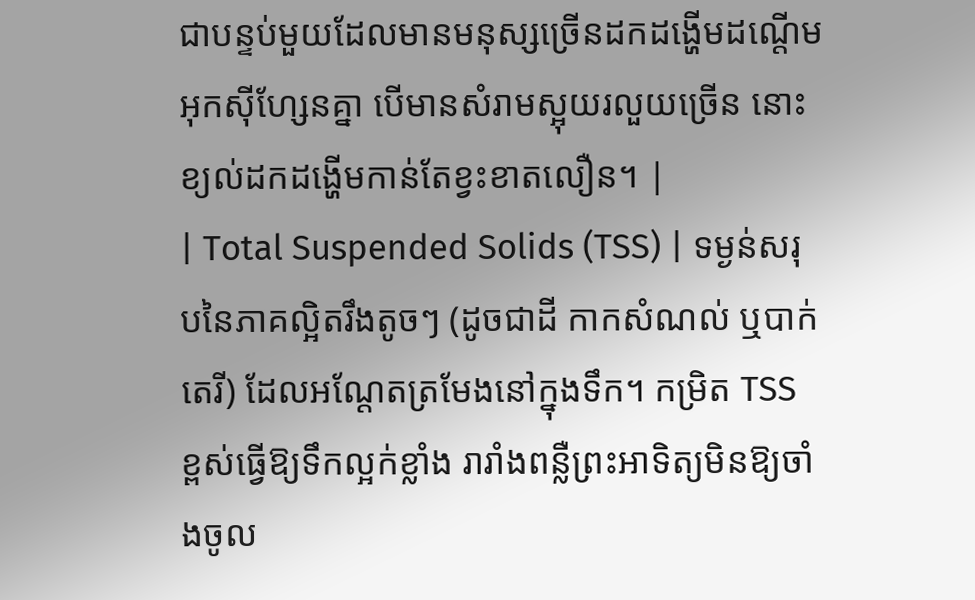ជាបន្ទប់មួយដែលមានមនុស្សច្រើនដកដង្ហើមដណ្តើមអុកស៊ីហ្សែនគ្នា បើមានសំរាមស្អុយរលួយច្រើន នោះខ្យល់ដកដង្ហើមកាន់តែខ្វះខាតលឿន។ |
| Total Suspended Solids (TSS) | ទម្ងន់សរុបនៃភាគល្អិតរឹងតូចៗ (ដូចជាដី កាកសំណល់ ឬបាក់តេរី) ដែលអណ្តែតត្រមែងនៅក្នុងទឹក។ កម្រិត TSS ខ្ពស់ធ្វើឱ្យទឹកល្អក់ខ្លាំង រារាំងពន្លឺព្រះអាទិត្យមិនឱ្យចាំងចូល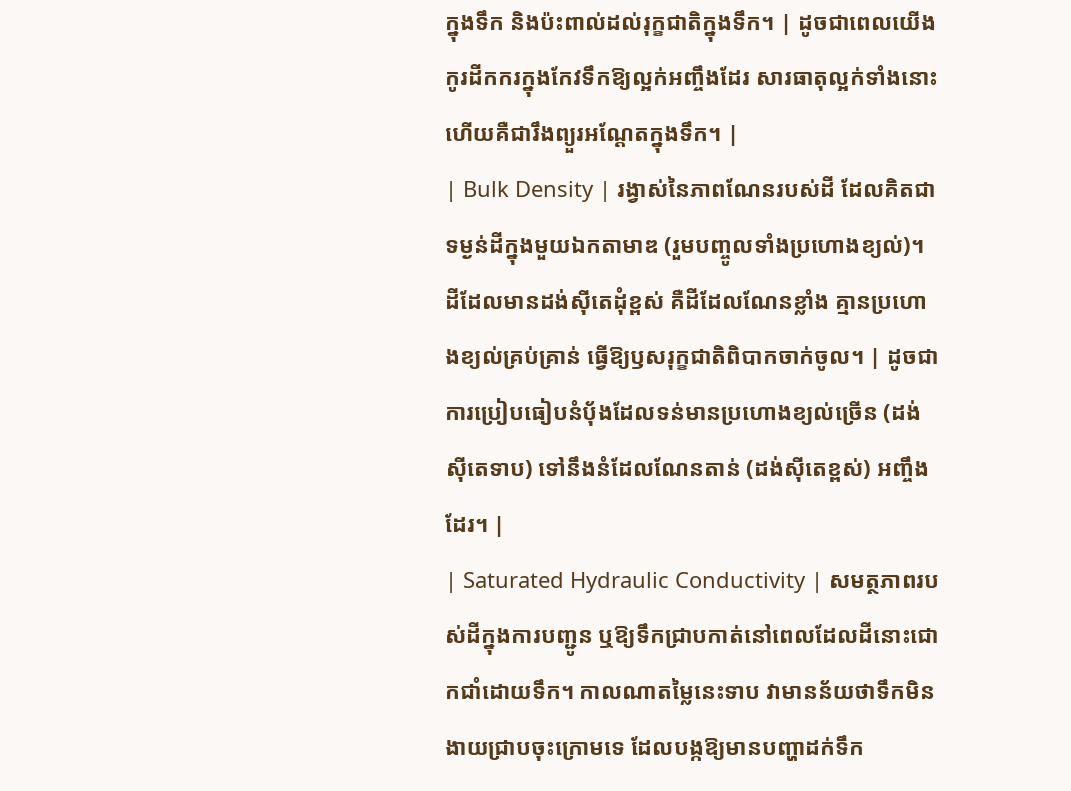ក្នុងទឹក និងប៉ះពាល់ដល់រុក្ខជាតិក្នុងទឹក។ | ដូចជាពេលយើងកូរដីកករក្នុងកែវទឹកឱ្យល្អក់អញ្ចឹងដែរ សារធាតុល្អក់ទាំងនោះហើយគឺជារឹងព្យួរអណ្តែតក្នុងទឹក។ |
| Bulk Density | រង្វាស់នៃភាពណែនរបស់ដី ដែលគិតជាទម្ងន់ដីក្នុងមួយឯកតាមាឌ (រួមបញ្ចូលទាំងប្រហោងខ្យល់)។ ដីដែលមានដង់ស៊ីតេដុំខ្ពស់ គឺដីដែលណែនខ្លាំង គ្មានប្រហោងខ្យល់គ្រប់គ្រាន់ ធ្វើឱ្យឫសរុក្ខជាតិពិបាកចាក់ចូល។ | ដូចជាការប្រៀបធៀបនំប៉័ងដែលទន់មានប្រហោងខ្យល់ច្រើន (ដង់ស៊ីតេទាប) ទៅនឹងនំដែលណែនតាន់ (ដង់ស៊ីតេខ្ពស់) អញ្ចឹងដែរ។ |
| Saturated Hydraulic Conductivity | សមត្ថភាពរបស់ដីក្នុងការបញ្ជូន ឬឱ្យទឹកជ្រាបកាត់នៅពេលដែលដីនោះជោកជាំដោយទឹក។ កាលណាតម្លៃនេះទាប វាមានន័យថាទឹកមិនងាយជ្រាបចុះក្រោមទេ ដែលបង្កឱ្យមានបញ្ហាដក់ទឹក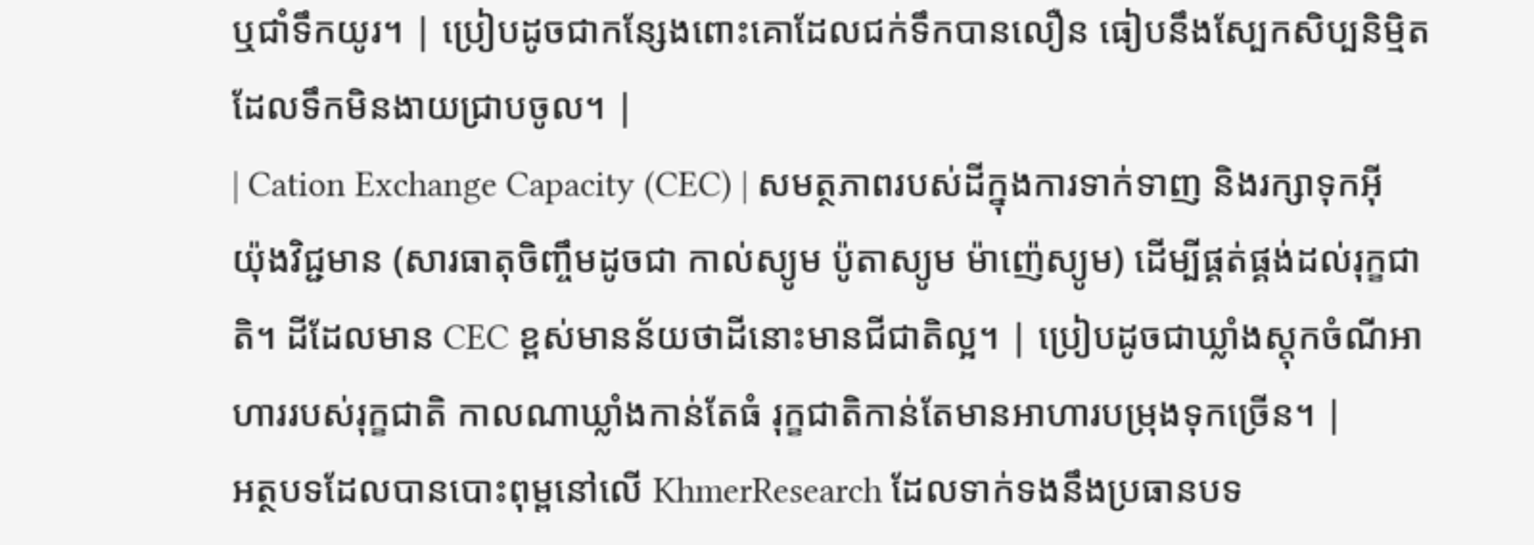ឬជាំទឹកយូរ។ | ប្រៀបដូចជាកន្សែងពោះគោដែលជក់ទឹកបានលឿន ធៀបនឹងស្បែកសិប្បនិម្មិតដែលទឹកមិនងាយជ្រាបចូល។ |
| Cation Exchange Capacity (CEC) | សមត្ថភាពរបស់ដីក្នុងការទាក់ទាញ និងរក្សាទុកអ៊ីយ៉ុងវិជ្ជមាន (សារធាតុចិញ្ចឹមដូចជា កាល់ស្យូម ប៉ូតាស្យូម ម៉ាញ៉េស្យូម) ដើម្បីផ្គត់ផ្គង់ដល់រុក្ខជាតិ។ ដីដែលមាន CEC ខ្ពស់មានន័យថាដីនោះមានជីជាតិល្អ។ | ប្រៀបដូចជាឃ្លាំងស្តុកចំណីអាហាររបស់រុក្ខជាតិ កាលណាឃ្លាំងកាន់តែធំ រុក្ខជាតិកាន់តែមានអាហារបម្រុងទុកច្រើន។ |
អត្ថបទដែលបានបោះពុម្ពនៅលើ KhmerResearch ដែលទាក់ទងនឹងប្រធានបទ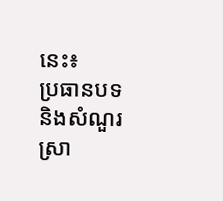នេះ៖
ប្រធានបទ និងសំណួរស្រា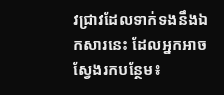វជ្រាវដែលទាក់ទងនឹងឯកសារនេះ ដែលអ្នកអាចស្វែងរកបន្ថែម៖